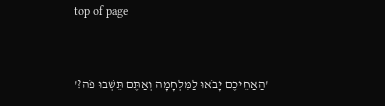top of page


'הַאַחֵיכֶם יָבֹאוּ לַמִּלְחָמָה וְאַתֶּם תֵּשְׁבוּ פֹה?'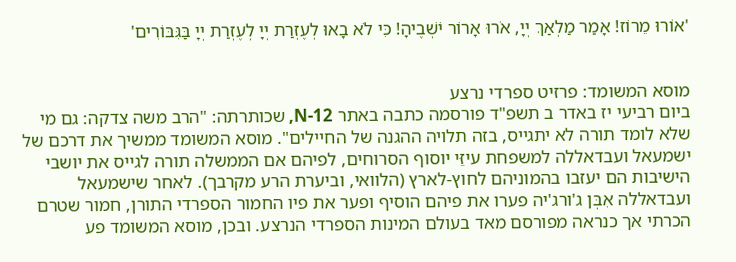'אוֹרוּ מֵרוֹז! אָמַר מַלְאַךְ יְיָ, אֹרוּ אָרוֹר יֹשְׁבֶיהָ! כִּי לֹא בָאוּ לְעֶזְרַת יְיָ לְעֶזְרַת יְיָ בַּגִּבּוֹרִים'


מוסא המשומד: פרזיט ספרדי נרצע
ביום רביעי יז באדר ב תשפ"ד פורסמה כתבה באתר N-12, שכותרתה: "הרב משה צדקה: גם מי שלא לומד תורה לא יתגייס, בזה תלויה ההגנה של החיילים". מוסא המשומד ממשיך את דרכם של ישמעאל ועבדאללה למשפחת עיזֵּי יוסוף הסרוחים, לפיהם אם הממשלה תורה לגייס את יושבי הישיבות הם יעזבו בהמוניהם לחוץ-לארץ (הלוואי, וביערת הרע מקרבך). לאחר שישמעאל ועבדאללה אִבְּן ג'ורג'יה פערו את פיהם הוסיף ופער את פיו החמור הספרדי התורן, חמור שטרם הכרתי אך כנראה מפורסם מאד בעולם המינות הספרדי הנרצע. ובכן, מוסא המשומד פע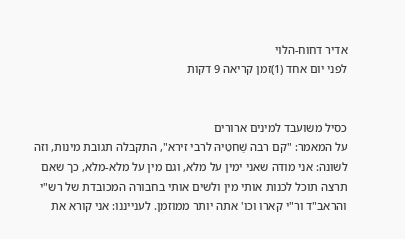אדיר דחוח-הלוי
לפני יום אחד (1)זמן קריאה 9 דקות


כסיל משועבד למינים ארורים
על המאמר: "קם רבה שַׁחטֵיהּ לרבי זירא", התקבלה תגובת מינות, וזה לשונה: אני מודה שאני ימין על מלא, וגם מין על מלא-מלא, כך שאם תרצה תוכל לכנות אותי מין ולשים אותי בחבורה המכובדת של רש"י והראב"ד ור"י קארו וכו' אתה יותר ממוזמן. לענייננו: אני קורא את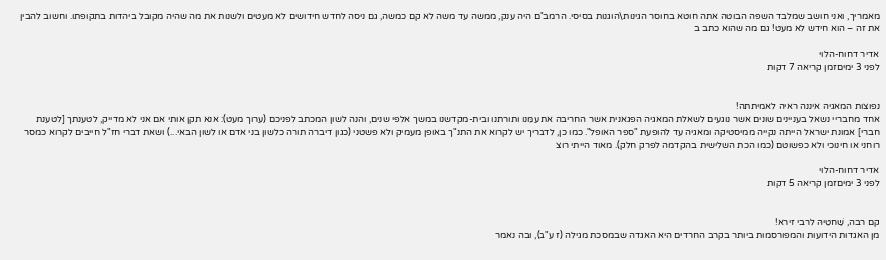מאמריך, ואני חושב שמלבד השפה הבוטה אתה חוטא בחוסר הגינות\הוגנות בסיסי. הרמב"ם היה ענק, ממשה עד משה לא קם כמשה, גם ניסה לחדש חידושים לא מעטים ולשנות את מה שהיה מקובל ביהדות בתקופתו. וחשוב להבין את זה – הוא חידש לא מעט! גם מה שהוא כתב ב

אדיר דחוח-הלוי
לפני 3 ימיםזמן קריאה 7 דקות


נפוצות המאגיה איננה ראיה לאמיתתה!
אחד מחבריי נשאל בעניינים שונים אשר נוגעים לשאלת המאגיה הפגאנית אשר החריבה את עמֵּנו ותורתנו ובית-מקדשנו במשך אלפי שנים, והנה לשון המכתב לפניכם (ערוך מעט): אנא תקן אותי אם אני לא מדייק, לטענתך [לטענת חברי] אמונת ישראל הייתה נקייה ממיסטיקה ומאגיה עד להופעת "ספר האופל". כמו כן, לדבריך יש לקרוא את התנ"ך באופן מעמיק ולא פשטני (כגון דיברה תורה כלשון בני אדם או לשון הבאי...) ושאת דברי חז"ל חייבים לקרוא כמסר רוחני או חינוכי ולא כפשוטם (כמו הכת השלישית בהקדמה לפרק חלק). מאוד הייתי רוצ

אדיר דחוח-הלוי
לפני 3 ימיםזמן קריאה 5 דקות


קם רבה, שַׁחטֵיהּ לרבי זירא!
מן האגדות הידועות והמפורסמות ביותר בקרב החרדים היא האגדה שבמסכת מגילה (ז ע"ב), ובה נאמר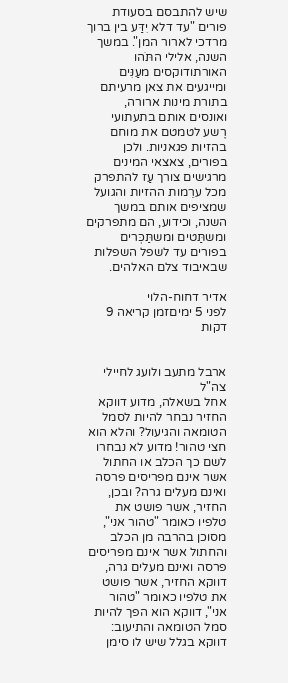שיש להתבסם בסעודת פורים "עד דלא יִדַּע בין ברוך מרדכי לארור המן". במשך השנה, אלילי התֹּהו האורתודוקסים מעַנִּים ומייגעים את צאן מרעיתם בתורת מינות ארורה, ואונסים אותם בתעתועי רֶשע לטמטם את מוחם בהזיות פגאניות. ולכן בפורים, צאצאי המינים מרגישים צורך עַז להתפרק מכל ערֵמות ההזיות והגועל שמציפים אותם במשך השנה, וכידוע, הם מתפרקים ומשתַּטים ומשתַּכְּרים בפורים עד לשפל השפלות שבאיבוד צלם האלהים.

אדיר דחוח-הלוי
לפני 5 ימיםזמן קריאה 9 דקות


ארבל מתעב ולועג לחיילי צה"ל
אחל בשאלה, מדוע דווקא החזיר נבחר להיות לסמל הטומאה והגיעול? והלא הוא חצי טהור! מדוע לא נבחרו לשם כך הכלב או החתול אשר אינם מפריסים פרסה ואינם מעלים גרה? ובכן, החזיר, אשר פושט את טלפיו כאומר "טהור אני", מסוכן בהרבה מן הכלב והחתול אשר אינם מפריסים פרסה ואינם מעלים גרה, דווקא החזיר, אשר פושט את טלפיו כאומר "טהור אני", דווקא הוא הפך להיות סמל הטומאה והתיעוב: דווקא בגלל שיש לו סימן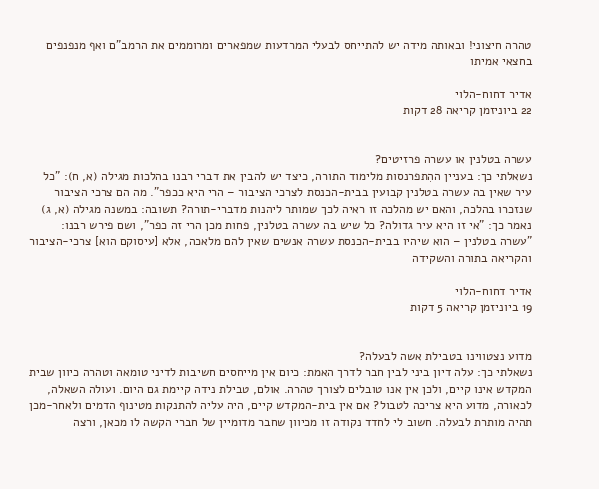טהרה חיצוני! ובאותה מידה יש להתייחס לבעלי המרדעות שמפארים ומרוממים את הרמב"ם ואף מנפנפים בחצאי אמיתו

אדיר דחוח-הלוי
22 ביוניזמן קריאה 28 דקות


עשרה בטלנין או עשרה פרזיטים?
נשאלתי כך: בעניין ההִתפרנסות מלימוד התורה, כיצד יש להבין את דברי רבנו בהלכות מגילה (א, ח): "כל עיר שאין בה עשרה בטלנין קבועין בבית-הכנסת לצרכי הציבור – הרי היא ככפר". מה הם צרכי הציבור שנזכרו בהלכה, והאם יש מהלכה זו ראיה לכך שמותר ליהנות מדברי-תורה? תשובה: במשנה מגילה (א, ג) נאמר כך: "אי זו היא עיר גדולה? כל שיש בה עשרה בטלנין, פחות מכן הרי זה כפר", ושם פירש רבנו: "עשרה בטלנין – הוא שיהיו בבית-הכנסת עשרה אנשים שאין להם מלאכה, אלא [עיסוקם הוא] צרכי-הציבור והקריאה בתורה והשקידה

אדיר דחוח-הלוי
19 ביוניזמן קריאה 5 דקות


מדוע נצטווינו בטבילת אשה לבעלה?
נשאלתי כך: עלה דיון ביני לבין חבר לדרך האמת: כיום אין מייחסים חשיבות לדיני טומאה וטהרה כיוון שבית המקדש אינו קיים, ולכן אין אנו טובלים לצורך טהרה. אולם, טבילת נידה קיימת גם היום. ועולה השאלה, לכאורה, מדוע היא צריכה לטבול? אם אין בית-המקדש קיים, היה עליה להתנקות מטינוף הדמים ולאחר-מכן תהיה מותרת לבעלה. חשוב לי לחדד נקודה זו מכיוון שחבר מדומיין של חברי הקשה לו מכאן, ורצה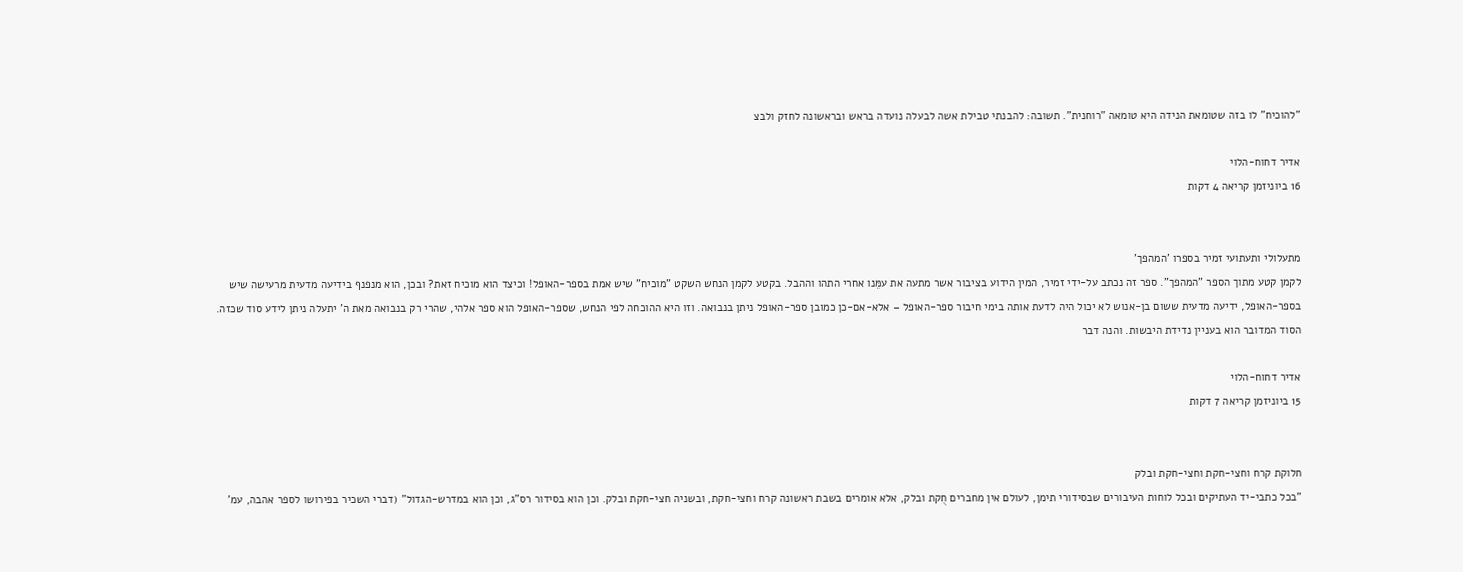"להוכיח" לו בזה שטומאת הנידה היא טומאה "רוחנית". תשובה: להבנתי טבילת אשה לבעלה נועדה בראש ובראשונה לחזק ולבצ

אדיר דחוח-הלוי
16 ביוניזמן קריאה 4 דקות


מתעלולי ותעתועי זמיר בספרו 'המהפך'
לקמן קטע מתוך הספר "המהפך". ספר זה נכתב על-ידי זמיר, המין הידוע בציבור אשר מתעה את עמֵּנו אחרי התהו וההבל. בקטע לקמן הנחש השקט "מוכיח" שיש אמת בספר-האופל! וכיצד הוא מוכיח זאת? ובכן, הוא מנפנף בידיעה מדעית מרעישה שיש בספר-האופל, ידיעה מדעית ששום בן-אנוש לא יכול היה לדעת אותה בימי חיבור ספר-האופל – אלא-אם-כן כמובן ספר-האופל ניתן בנבואה. וזו היא ההוכחה לפי הנחש, שספר-האופל הוא ספר אלהי, שהרי רק בנבואה מאת ה' יתעלה ניתן לידע סוד שכזה. הסוד המדובר הוא בעניין נדידת היבשות. והנה דבר

אדיר דחוח-הלוי
15 ביוניזמן קריאה 7 דקות


חלוקת קרח וחצי-חקת וחצי-חקת ובלק
"בכל כתבי-יד העתיקים ובכל לוחות העיבורים שבסידורי תימן, לעולם אין מחברים חֻקת ובלק, אלא אומרים בשבת ראשונה קרח וחצי-חקת, ובשניה חצי-חקת ובלק. וכן הוא בסידור רס"ג, וכן הוא במדרש-הגדול" (דברי השכיר בפירושו לספר אהבה, עמ'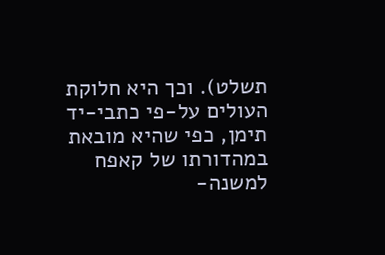תשלט). וכך היא חלוקת העולים על-פי כתבי-יד תימן, כפי שהיא מובאת במהדורתו של קאפח למשנה-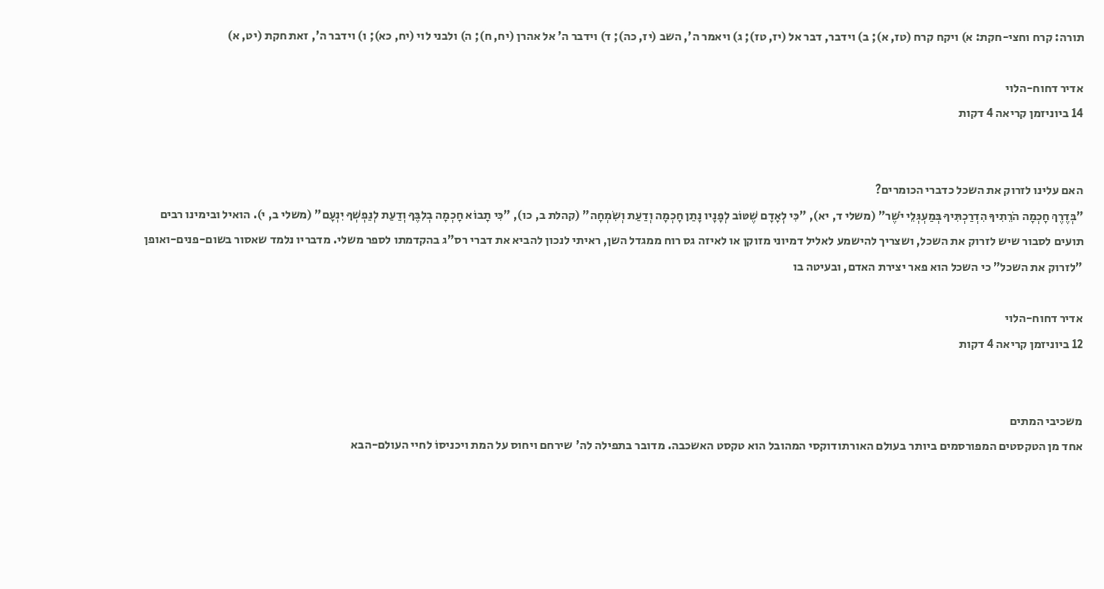תורה: קרח וחצי-חקת: א) ויקח קרח (טז, א); ב) וידבר, דבר אל (יז, טז); ג) ויאמר ה', השב (יז, כה); ד) וידבר ה' אל אהרן (יח, ח); ה) ולבני לוי (יח, כא); ו) וידבר ה', זאת חקת (יט, א)

אדיר דחוח-הלוי
14 ביוניזמן קריאה 4 דקות


האם עלינו לזרוק את השכל כדברי הכומרים?
"בְּדֶרֶךְ חָכְמָה הֹרֵתִיךָ הִדְרַכְתִּיךָ בְּמַעְגְּלֵי יֹשֶׁר" (משלי ד, יא), "כִּי לְאָדָם שֶׁטּוֹב לְפָנָיו נָתַן חָכְמָה וְדַעַת וְשִׂמְחָה" (קהלת ב, כו), "כִּי תָבוֹא חָכְמָה בְלִבֶּךָ וְדַעַת לְנַפְשְׁךָ יִנְעָם" (משלי ב, י). הואיל ובימינו רבים תועים לסבור שיש לזרוק את השכל, ושצריך להישמע לאליל דמיוני מזוקן או לאיזה גס רוח ממגדל השן, ראיתי לנכון להביא את דברי רס"ג בהקדמתו לספר משלי. מדבריו נלמד שאסור בשום-פנים-ואופן "לזרוק את השכל" כי השכל הוא פאר יצירת האדם, ובעיטה בו

אדיר דחוח-הלוי
12 ביוניזמן קריאה 4 דקות


משכיבי המתים
אחד מן הטקסטים המפורסמים ביותר בעולם האורתודוקסי המהובל הוא טקסט האשכבה. מדובר בתפילה לה' שירחם ויחוס על המת ויכניסוֹ לחיי העולם-הבא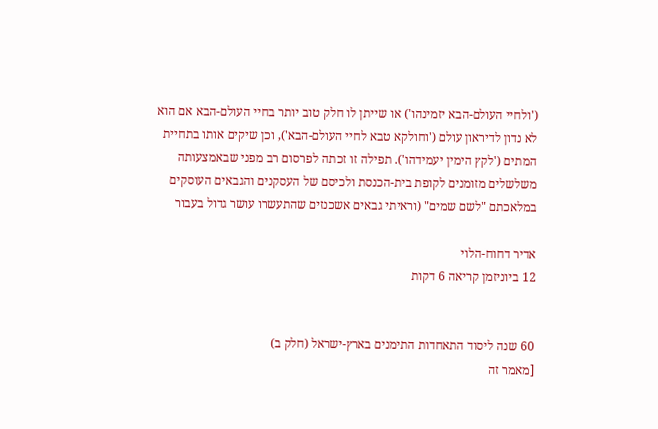('ולחיי העולם-הבא יזמינהו') או שייתן לו חלק טוב יותר בחיי העולם-הבא אם הוא לא נדון לדיראון עולם ('וחולקא טבא לחיי העולם-הבא'), וכן שיקים אותו בתחיית המתים ('לקץ הימין יעמידהו'). תפילה זו זכתה לפרסום רב מפני שבאמצעותה משלשלים מזומנים לקופת בית-הכנסת ולכיסם של העסקנים והגבאים העוסקים במלאכתם "לשם שמים" (וראיתי גבאים אשכנזים שהתעשרו עושר גדול בעבור

אדיר דחוח-הלוי
12 ביוניזמן קריאה 6 דקות


60 שנה ליסוד התאחדות התימנים בארץ-ישראל (חלק ב)
[מאמר זה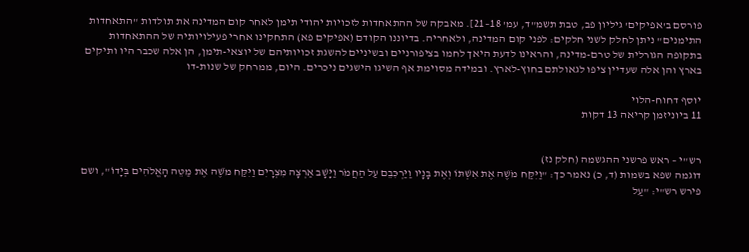פורסם ב'אפיקים' גיליון פב, טבת תשמ"ד, עמ' 18–21]. מאבקה של ההתאחדות לזכויות יהודי תימן לאחר קום המדינה את תולדות "התאחדות התימנים" ניתן לחלק לשני חלקים: לפני קום המדינה, ולאחריה. בדיוננו הקודם (אפיקים פא) התחקינו אחרי פעילויותיה של ההתאחדות בתקופה הגורלית של טרם-מדינה, והראינו לדעת היאך לחמו בציפורניים ובשיניים להשגת זכויותיהם של יוצאי-תימן, הן אלה שכבר היו ותיקים בארץ והן אלה שעדיין ציפו לגאולתם בחוץ-לארץ. ובמידה מסוימת אף השיגו הישגים ניכרים. היום, ממרחק של שנות-דו

יוסף דחוח-הלוי
11 ביוניזמן קריאה 13 דקות


רש"י – ראש פרשני ההגשמה (חלק נז)
דוגמה שפא בשמות (ד, כ) נאמר כך: "וַיִּקַּח מֹשֶׁה אֶת אִשְׁתּוֹ וְאֶת בָּנָיו וַיַּרְכִּבֵם עַל הַחֲמֹר וַיָּשָׁב אַרְצָה מִצְרָיִם וַיִּקַּח מֹשֶׁה אֶת מַטֵּה הָאֱלֹהִים בְּיָדוֹ", ושם פירש רש"י: "עַל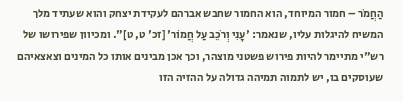הַחֲמֹר – חמור המיוחד, הוא החמור שחבש אברהם לעקידת יצחק והוא שעתיד מלך המשיח להיגלות עליו, שנאמר: 'עָנִי וְרֹכֵב עַל חֲמוֹר' [זכ' ט, ט]". ומכיוון שפירושו של רש"י מתיימר להיות פירוש פשטני מוצהר, וכך אכן מבינים אותו כל המינים וצאצאיהם שעוסקים בו, יש לתמוה תמיהה גדולה על ההזיה הזו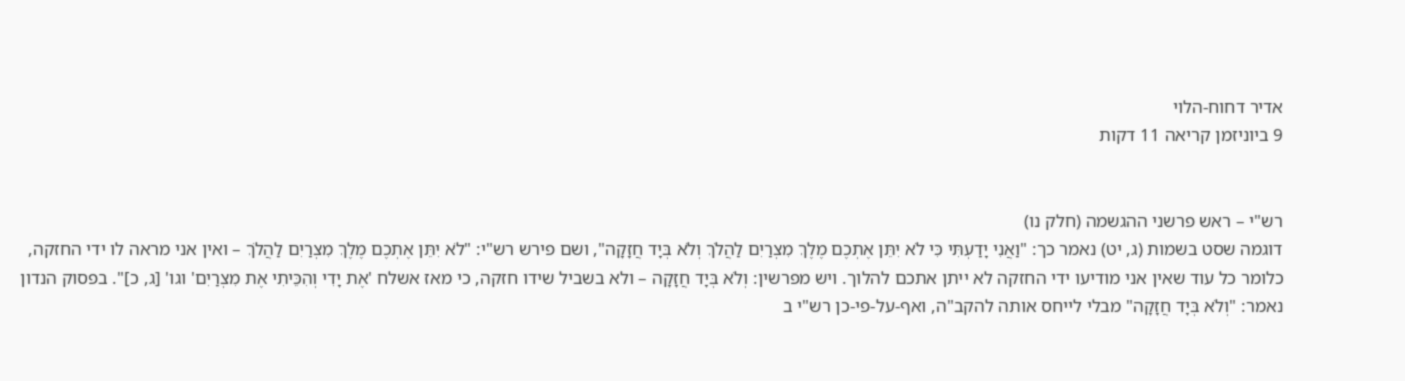אדיר דחוח-הלוי
9 ביוניזמן קריאה 11 דקות


רש"י – ראש פרשני ההגשמה (חלק נו)
דוגמה שסט בשמות (ג, יט) נאמר כך: "וַאֲנִי יָדַעְתִּי כִּי לֹא יִתֵּן אֶתְכֶם מֶלֶךְ מִצְרַיִם לַהֲלֹךְ וְלֹא בְּיָד חֲזָקָה", ושם פירש רש"י: "לֹא יִתֵּן אֶתְכֶם מֶלֶךְ מִצְרַיִם לַהֲלֹךְ – ואין אני מראה לו ידי החזקה, כלומר כל עוד שאין אני מודיעו ידי החזקה לא ייתן אתכם להלוך. ויש מפרשין: וְלֹא בְּיָד חֲזָקָה – ולא בשביל שידו חזקה, כי מאז אשלח 'אֶת יָדִי וְהִכֵּיתִי אֶת מִצְרַיִם' וגו' [ג, כ]". בפסוק הנדון נאמר: "וְלֹא בְּיָד חֲזָקָה" מבלי לייחס אותה להקב"ה, ואף-על-פי-כן רש"י ב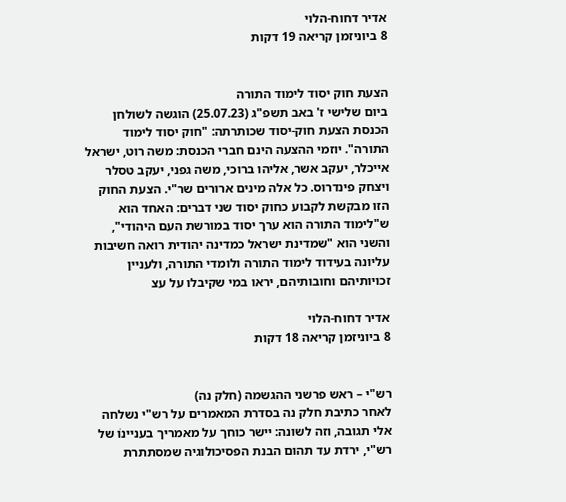אדיר דחוח-הלוי
8 ביוניזמן קריאה 19 דקות


הצעת חוק יסוד לימוד התורה
ביום שלישי ז' באב תשפ"ג (25.07.23) הוגשה לשולחן הכנסת הצעת חוק-יסוד שכותרתה: "חוק יסוד לימוד התורה". יוזמי ההצעה הינם חברי הכנסת: משה רוט, ישראל אייכלר, יעקב אשר, אליהו ברוכי, משה גפני, יעקב טסלר ויצחק פינדרוס. כל אלה מינים ארורים שר"י. הצעת החוק הזו מבקשת לקבוע כחוק יסוד שני דברים: האחד הוא ש"לימוד התורה הוא ערך יסוד במורשת העם היהודי", והשני הוא "שמדינת ישראל כמדינה יהודית רואה חשיבות עליונה בעידוד לימוד התורה ולומדי התורה, ולעניין זכויותיהם וחובותיהם, יראו במי שקיבלו על עצ

אדיר דחוח-הלוי
8 ביוניזמן קריאה 18 דקות


רש"י – ראש פרשני ההגשמה (חלק נה)
לאחר כתיבת חלק נה בסדרת המאמרים על רש"י נשלחה אלי תגובה, וזה לשונה: יישר כוחך על מאמריך בעניינוֹ של רש"י, ירדת עד תהום הבנת הפסיכולוגיה שמסתתרת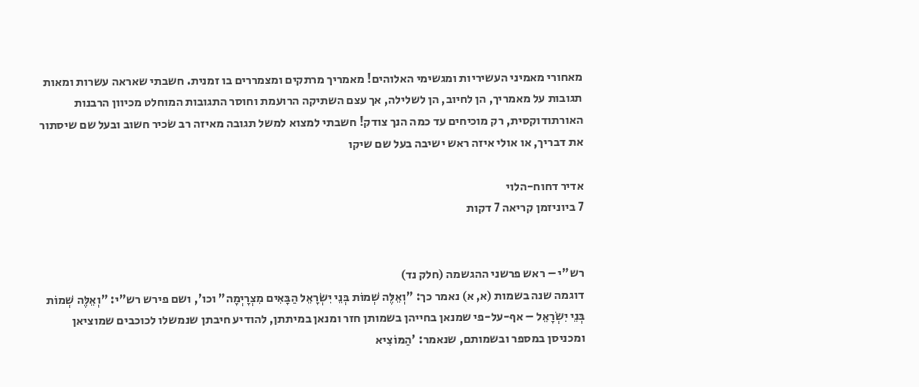מאחורי מאמיני העשיריות ומגשימי האלוהים! מאמריך מרתקים ומצמררים בו זמנית. חשבתי שאראה עשרות ומאות תגובות על מאמריך, הן לחיוב, הן לשלילה, אך עצם השתיקה הרועמת וחוסר התגובות המוחלט מכיוון הרבנות האורתודוקסית, רק מוכיחים עד כמה הנך צודק! חשבתי למצוא למשל תגובה מאיזה רב שׂכיר חשוב ובעל שם שיסתור את דבריך, או אולי איזה ראש ישיבה בעל שם שיקו

אדיר דחוח-הלוי
7 ביוניזמן קריאה 7 דקות


רש"י – ראש פרשני ההגשמה (חלק נד)
דוגמה שנה בשמות (א, א) נאמר כך: "וְאֵלֶּה שְׁמוֹת בְּנֵי יִשְׂרָאֵל הַבָּאִים מִצְרָיְמָה" וכו', ושם פירש רש"י: "וְאֵלֶּה שְׁמוֹת בְּנֵי יִשְׂרָאֵל – אף-על-פי שמנאן בחייהן בשמותן חזר ומנאן במיתתן, להודיע חיבתן שנמשלו לכוכבים שמוציאן ומכניסן במספר ובשמותם, שנאמר: 'הַמּוֹצִיא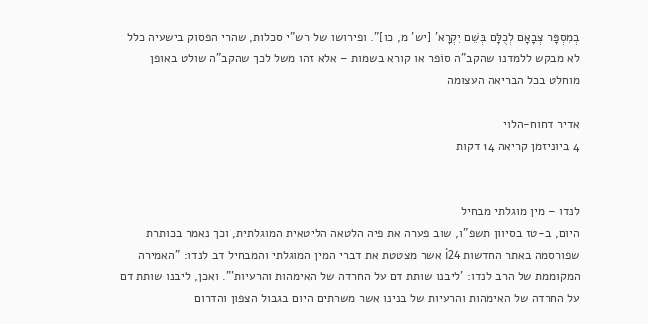בְמִסְפָּר צְבָאָם לְכֻלָּם בְּשֵׁם יִקְרָא' [יש' מ, כו]". ופירושו של רש"י סכלות, שהרי הפסוק בישעיה כלל לא מבקש ללמדנו שהקב"ה סוֹפר או קורא בשמות – אלא זהו משל לכך שהקב"ה שולט באופן מוחלט בכל הבריאה העצומה

אדיר דחוח-הלוי
4 ביוניזמן קריאה 14 דקות


לנדו – מין מוגלתי מבחיל
היום, ב-טז בסיוון תשפ"ו, שוב פערה את פיה הלטאה הליטאית המוגלתית, וכך נאמר בכותרת שפורסמה באתר החדשות i24 אשר מצטטת את דברי המין המוגלתי והמבחיל דב לנדו: "האמירה המקוממת של הרב לנדו: 'ליבנו שותת דם על החרדה של האימהות והרעיות'". ואכן, ליבנו שותת דם על החרדה של האימהות והרעיות של בנינו אשר משרתים היום בגבול הצפון והדרום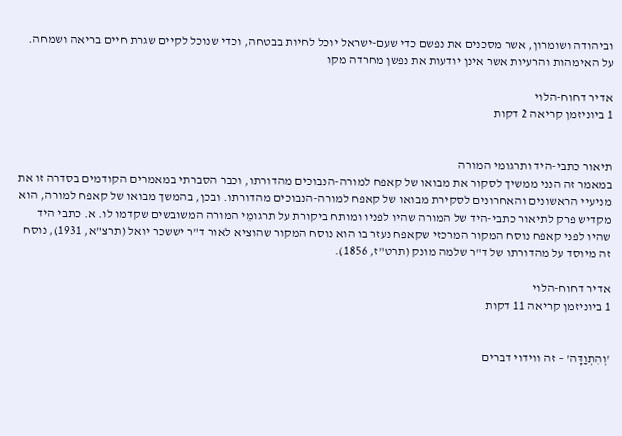וביהודה ושומרון, אשר מסכנים את נפשם כדי שעם-ישראל יוכל לחיות בבטחה, וכדי שנוכל לקיים שגרת חיים בריאה ושמחה. על האימהות והרעיות אשר אינן יודעות את נפשן מחרדה מקו

אדיר דחוח-הלוי
1 ביוניזמן קריאה 2 דקות


תיאור כתבי-היד ותרגומי המורה
במאמר זה הנני ממשיך לסקור את מבואו של קאפח למורה-הנבוכים מהדורתו, וכבר הסברתי במאמרים הקודמים בסדרה זו את מניעיי הראשונים והאחרונים לסקירת מבואו של קאפח למורה-הנבוכים מהדורתו. ובכן, בהמשך מבואו של קאפח למורה, הוא מקדיש פרק לתיאור כתבי-היד של המורה שהיו לפניו ומותח ביקורת על תרגומֵי המורה המשובשים שקדמו לו. א. כתבי היד שהיו לפני קאפח נוסח המקור המרכזי שקאפח נעזר בו הוא נוסח המקור שהוציא לאור ד"ר יששכר יואל (תרצ"א, 1931), נוסח זה מיוסד על מהדורתו של ד"ר שלמה מונק (תרט"ז, 1856).

אדיר דחוח-הלוי
1 ביוניזמן קריאה 11 דקות


'וְהִתְוַדָּה' – זה ווידוי דברים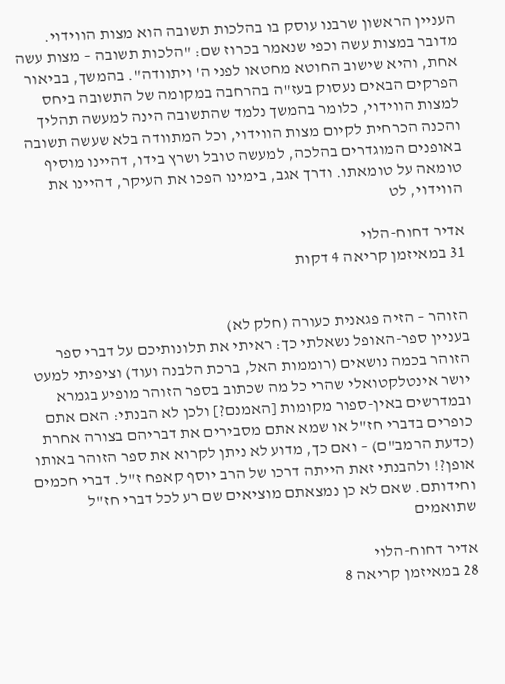העניין הראשון שרבנו עוסק בו בהלכות תשובה הוא מצות הווידוי. מדובר במצות עשה וכפי שנאמר בכרוז שם: "הלכות תשובה – מצות עשה אחת, והיא שישוב החוטא מחטאו לפני ה' ויתוודה". בהמשך, בביאור הפרקים הבאים נעסוק בעז"ה בהרחבה במקומה של התשובה ביחס למצות הווידוי, כלומר בהמשך נלמד שהתשובה הינה למעשה תהליך והכנה הכרחית לקיום מצות הווידוי, וכל המתוודה בלא שעשה תשובה באופנים המוגדרים בהלכה, למעשה טובל ושרץ בידו, דהיינו מוסיף טומאה על טומאתו. ודרך אגב, בימינו הפכו את העיקר, דהיינו את הווידוי, לט

אדיר דחוח-הלוי
31 במאיזמן קריאה 4 דקות


הזוהר – הזיה פגאנית כעורה (חלק לא)
בעניין ספר-האופל נשאלתי כך: ראיתי את תלונותיכם על דברי ספר הזוהר בכמה נושאים (רוממות האל, ברכת הלבנה ועוד) וציפיתי למעט יושר אינטלקטואלי שהרי כל מה שכתוב בספר הזוהר מופיע בגמרא ובמדרשים באין-ספור מקומות [האמנם?] ולכן לא הבנתי: האם אתם כופרים בדברי חז"ל או שמא אתם מסבירים את דבריהם בצורה אחרת (כדעת הרמב"ם) – ואם כך, מדוע לא ניתן לקרוא את ספר הזוהר באותו אופן?! ולהבנתי זאת הייתה דרכו של הרב יוסף קאפח ז"ל. דברי חכמים וחידותם. שאם לא כן נמצאתם מוציאים שם רע לכל דברי חז"ל שתואמים

אדיר דחוח-הלוי
28 במאיזמן קריאה 8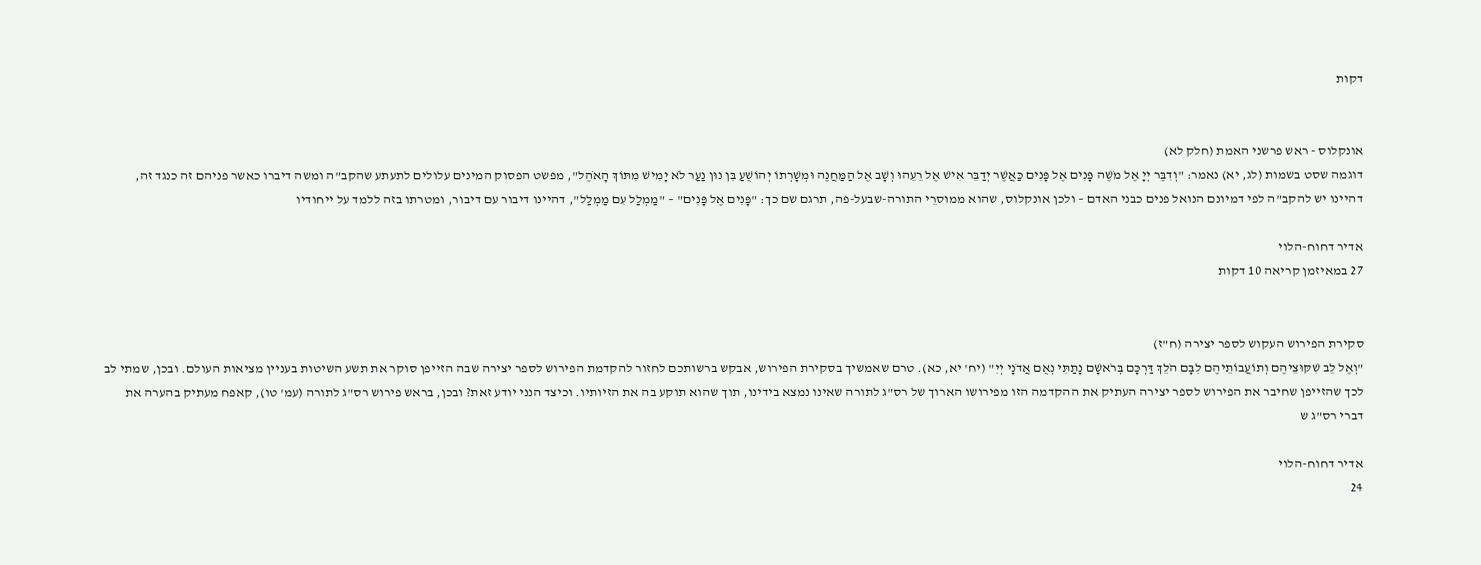דקות


אונקלוס - ראש פרשני האמת (חלק לא)
דוגמה שסט בשמות (לג, יא) נאמר: "וְדִבֶּר יְיָ אֶל מֹשֶׁה פָּנִים אֶל פָּנִים כַּאֲשֶׁר יְדַבֵּר אִישׁ אֶל רֵעֵהוּ וְשָׁב אֶל הַמַּחֲנֶה וּמְשָׁרְתוֹ יְהוֹשֻׁעַ בִּן נוּן נַעַר לֹא יָמִישׁ מִתּוֹךְ הָאֹהֶל", מפשט הפסוק המינים עלולים לתעתע שהקב"ה ומשה דיברו כאשר פניהם זה כנגד זה, דהיינו יש להקב"ה לפי דמיונם הנואל פנים כבני האדם – ולכן אונקלוס, שהוא ממוסרֵי התורה-שבעל-פה, תרגם שם כך: "פָּנִים אֶל פָּנִים" – "מַמְלַל עִם מַמְלַל", דהיינו דיבור עם דיבור, ומטרתו בזה ללמד על ייחודיו

אדיר דחוח-הלוי
27 במאיזמן קריאה 10 דקות


סקירת הפירוש העקוש לספר יצירה (ח"ז)
"וְאֶל לֵב שִׁקּוּצֵיהֶם וְתוֹעֲבוֹתֵיהֶם לִבָּם הֹלֵךְ דַּרְכָּם בְּרֹאשָׁם נָתַתִּי נְאֻם אֲדֹנָי יְיִ" (יח' יא, כא). טרם שאמשיך בסקירת הפירוש, אבקש ברשותכם לחזור להקדמת הפירוש לספר יצירה שבה הזייפן סוקר את תשע השיטות בעניין מציאות העולם. ובכן, שמתי לב לכך שהזייפן שחיבר את הפירוש לספר יצירה העתיק את ההקדמה הזו מפירושו הארוך של רס"ג לתורה שאינו נמצא בידינו, תוך שהוא תוקע בה את הזיותיו. וכיצד הנני יודע זאת? ובכן, בראש פירוש רס"ג לתורה (עמ' טו), קאפח מעתיק בהערה את דברי רס"ג ש

אדיר דחוח-הלוי
24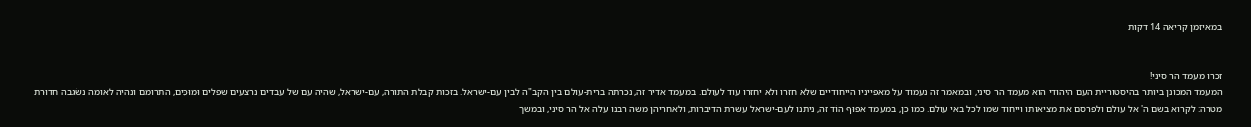במאיזמן קריאה 14 דקות


זכרו מעמד הר סיני!
המעמד המכונן ביותר בהיסטוריית העם היהודי הוא מעמד הר סיני, ובמאמר זה נעמוד על מאפייניו הייחודיים שלא חזרו ולא יחזרו עוד לעולם. במעמד אדיר זה, נכרתה ברית-עולם בין הקב"ה לבין עם-ישראל. בזכות קבלת התורה, עם-ישראל, שהיה עם של עבדים נרצעים שפלים וּמוּכִּים, התרומם ונהיה לאומה נשׂגבה חדוּרת מטרה: לקרוא בשם ה' אל עולם ולפרסם את מציאותו וייחוד שמו לכל באי עולם. כמו כן, במעמד אפוּף הוֹד זה, ניתנו לעם-ישראל עשרת הדיברות, ולאחריהן משה רבנו עלה אל הר סיני, ובמשך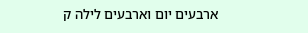ארבעים יום וארבעים לילה ק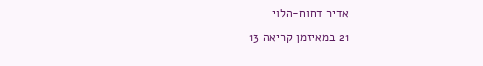אדיר דחוח-הלוי
21 במאיזמן קריאה 13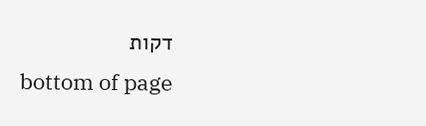דקות
bottom of page